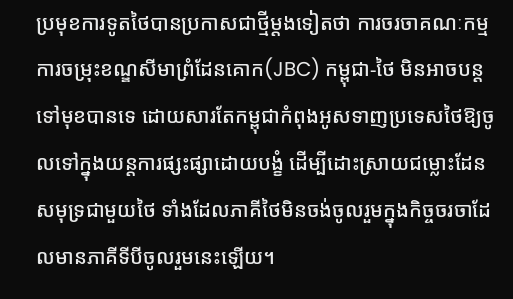ប្រមុខការទូតថៃបានប្រកាសជាថ្មីម្ដងទៀតថា ការចរចាគណៈកម្មការចម្រុះខណ្ឌសីមាព្រំដែនគោក(JBC) កម្ពុជា-ថៃ មិនអាចបន្តទៅមុខបានទេ ដោយសារតែកម្ពុជាកំពុងអូសទាញប្រទេសថៃឱ្យចូលទៅក្នុងយន្តការផ្សះផ្សាដោយបង្ខំ ដើម្បីដោះស្រាយជម្លោះដែនសមុទ្រជាមួយថៃ ទាំងដែលភាគីថៃមិនចង់ចូលរួមក្នុងកិច្ចចរចាដែលមានភាគីទីបីចូលរួមនេះឡើយ។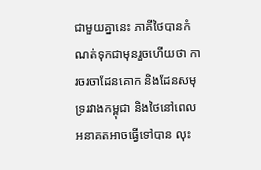ជាមួយគ្នានេះ ភាគីថៃបានកំណត់ទុកជាមុនរួចហើយថា ការចរចាដែនគោក និងដែនសមុទ្ររវាងកម្ពុជា និងថៃនៅពេលអនាគតអាចធ្វើទៅបាន លុះ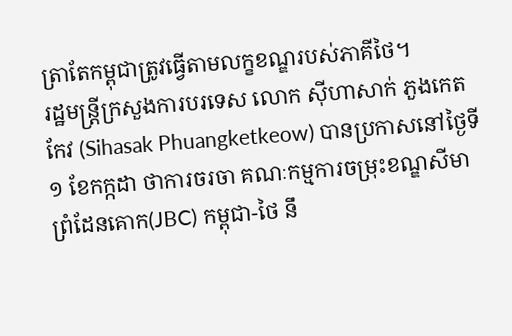ត្រាតែកម្ពុជាត្រូវធ្វើតាមលក្ខខណ្ឌរបស់ភាគីថៃ។
រដ្ឋមន្ត្រីក្រសួងការបរទេស លោក ស៊ីហាសាក់ ភួងកេតកែវ (Sihasak Phuangketkeow) បានប្រកាសនៅថ្ងៃទី១ ខែកក្កដា ថាការចរចា គណៈកម្មការចម្រុះខណ្ឌសីមាព្រំដែនគោក(JBC) កម្ពុជា-ថៃ នឹ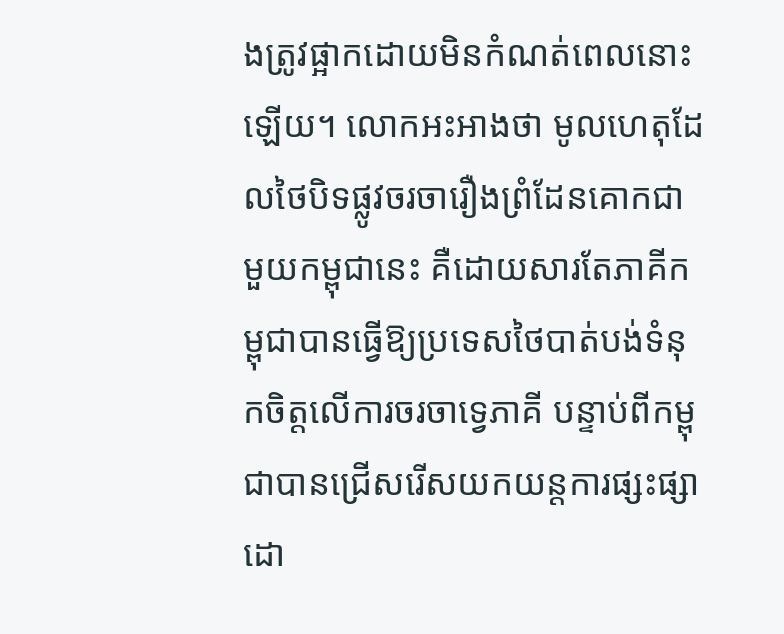ងត្រូវផ្អាកដោយមិនកំណត់ពេលនោះឡើយ។ លោកអះអាងថា មូលហេតុដែលថៃបិទផ្លូវចរចារឿងព្រំដែនគោកជាមួយកម្ពុជានេះ គឺដោយសារតែភាគីកម្ពុជាបានធ្វើឱ្យប្រទេសថៃបាត់បង់ទំនុកចិត្តលើការចរចាទ្វេភាគី បន្ទាប់ពីកម្ពុជាបានជ្រើសរើសយកយន្តការផ្សះផ្សាដោ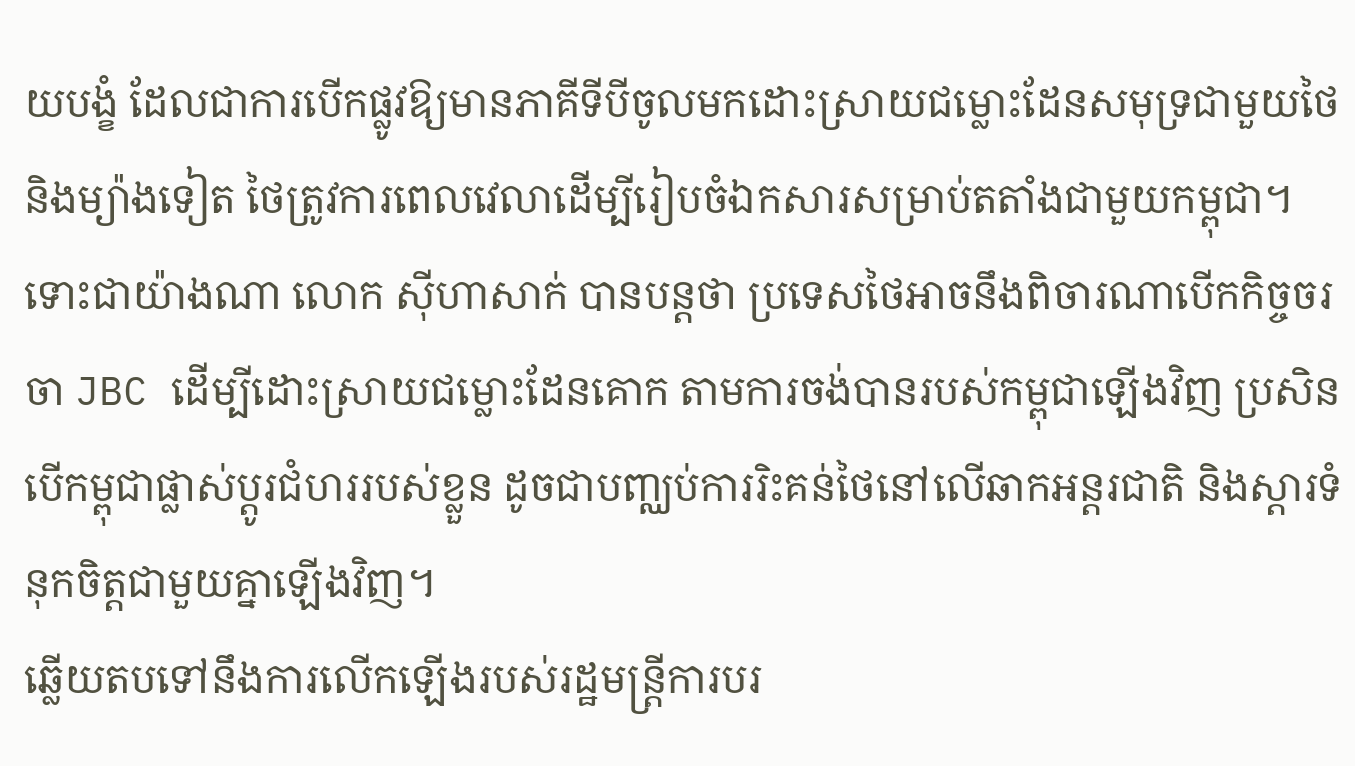យបង្ខំ ដែលជាការបើកផ្លូវឱ្យមានភាគីទីបីចូលមកដោះស្រាយជម្លោះដែនសមុទ្រជាមួយថៃ និងម្យ៉ាងទៀត ថៃត្រូវការពេលវេលាដើម្បីរៀបចំឯកសារសម្រាប់តតាំងជាមួយកម្ពុជា។
ទោះជាយ៉ាងណា លោក ស៊ីហាសាក់ បានបន្តថា ប្រទេសថៃអាចនឹងពិចារណាបើកកិច្ចចរចា JBC ដើម្បីដោះស្រាយជម្លោះដែនគោក តាមការចង់បានរបស់កម្ពុជាឡើងវិញ ប្រសិនបើកម្ពុជាផ្លាស់ប្ដូរជំហររបស់ខ្លួន ដូចជាបញ្ឈប់ការរិះគន់ថៃនៅលើឆាកអន្តរជាតិ និងស្ដារទំនុកចិត្តជាមួយគ្នាឡើងវិញ។
ឆ្លើយតបទៅនឹងការលើកឡើងរបស់រដ្ឋមន្ត្រីការបរ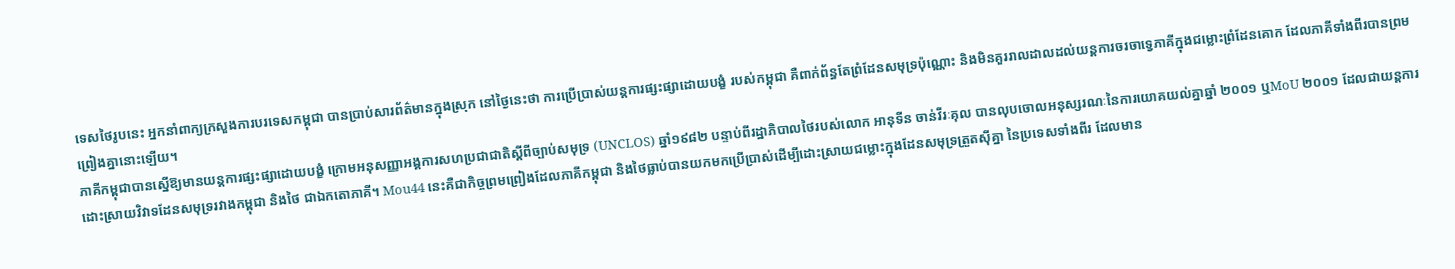ទេសថៃរូបនេះ អ្នកនាំពាក្យក្រសួងការបរទេសកម្ពុជា បានប្រាប់សារព័ត៌មានក្នុងស្រុក នៅថ្ងៃនេះថា ការប្រើប្រាស់យន្តការផ្សះផ្សាដោយបង្ខំ របស់កម្ពុជា គឺពាក់ព័ន្ធតែព្រំដែនសមុទ្រប៉ុណ្ណោះ និងមិនគួររាលដាលដល់យន្តការចរចាទ្វេភាគីក្នុងជម្លោះព្រំដែនគោក ដែលភាគីទាំងពីរបានព្រមព្រៀងគ្នានោះឡើយ។
ភាគីកម្ពុជាបានស្នើឱ្យមានយន្តការផ្សះផ្សាដោយបង្ខំ ក្រោមអនុសញ្ញាអង្គការសហប្រជាជាតិស្ដីពីច្បាប់សមុទ្រ (UNCLOS) ឆ្នាំ១៩៨២ បន្ទាប់ពីរដ្ឋាភិបាលថៃរបស់លោក អានុទីន ចាន់វីរៈគុល បានលុបចោលអនុស្សរណៈនៃការយោគយល់គ្នាឆ្នាំ ២០០១ ឬMoU ២០០១ ដែលជាយន្តការដោះស្រាយវិវាទដែនសមុទ្ររវាងកម្ពុជា និងថៃ ជាឯកតោភាគី។ Mou44 នេះគឺជាកិច្ចព្រមព្រៀងដែលភាគីកម្ពុជា និងថៃធ្លាប់បានយកមកប្រើប្រាស់ដើម្បីដោះស្រាយជម្លោះក្នុងដែនសមុទ្រត្រួតស៊ីគ្នា នៃប្រទេសទាំងពីរ ដែលមាន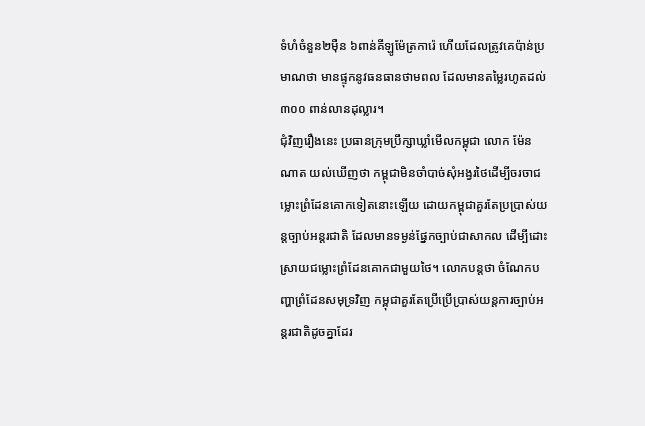ទំហំចំនួន២ម៉ឺន ៦ពាន់គីឡូម៉ែត្រការ៉េ ហើយដែលត្រូវគេប៉ាន់ប្រមាណថា មានផ្ទុកនូវធនធានថាមពល ដែលមានតម្លៃរហូតដល់ ៣០០ ពាន់លានដុល្លារ។
ជុំវិញរឿងនេះ ប្រធានក្រុមប្រឹក្សាឃ្លាំមើលកម្ពុជា លោក ម៉ែន ណាត យល់ឃើញថា កម្ពុជាមិនចាំបាច់សុំអង្វរថៃដើម្បីចរចាជម្លោះព្រំដែនគោកទៀតនោះឡើយ ដោយកម្ពុជាគួរតែប្រប្រាស់យន្តច្បាប់អន្តរជាតិ ដែលមានទម្ងន់ផ្នែកច្បាប់ជាសាកល ដើម្បីដោះស្រាយជម្លោះព្រំដែនគោកជាមួយថៃ។ លោកបន្តថា ចំណែកបញ្ហាព្រំដែនសមុទ្រវិញ កម្ពុជាគួរតែប្រើប្រើប្រាស់យន្តការច្បាប់អន្តរជាតិដូចគ្នាដែរ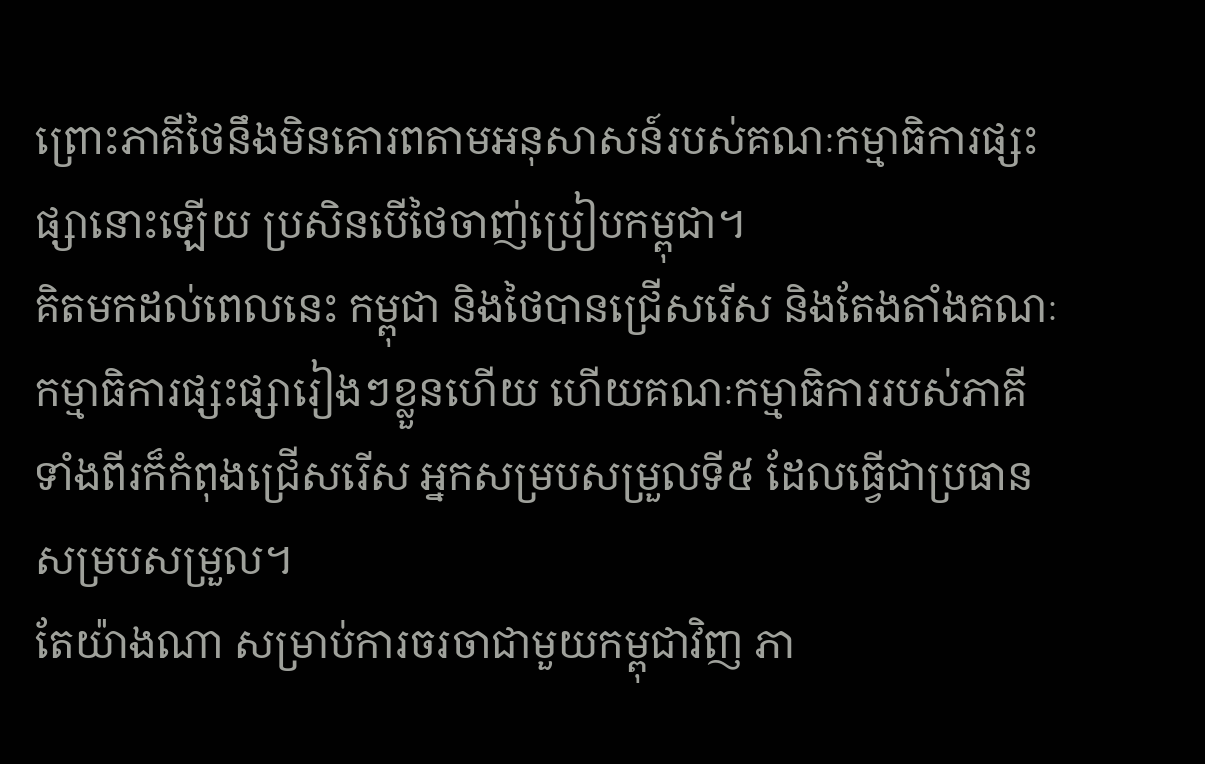ព្រោះភាគីថៃនឹងមិនគោរពតាមអនុសាសន៍របស់គណៈកម្មាធិការផ្សះផ្សានោះឡើយ ប្រសិនបើថៃចាញ់ប្រៀបកម្ពុជា។
គិតមកដល់ពេលនេះ កម្ពុជា និងថៃបានជ្រើសរើស និងតែងតាំងគណៈកម្មាធិការផ្សះផ្សារៀងៗខ្លួនហើយ ហើយគណៈកម្មាធិការរបស់ភាគីទាំងពីរក៏កំពុងជ្រើសរើស អ្នកសម្របសម្រួលទី៥ ដែលធ្វើជាប្រធានសម្របសម្រួល។
តែយ៉ាងណា សម្រាប់ការចរចាជាមួយកម្ពុជាវិញ ភា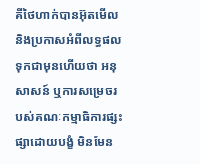គីថៃហាក់បានអ៊ុតមើល និងប្រកាសអំពីលទ្ធផលទុកជាមុនហើយថា អនុសាសន៍ ឬការសម្រេចរបស់គណៈកម្មាធិការផ្សះផ្សាដោយបង្ខំ មិនមែន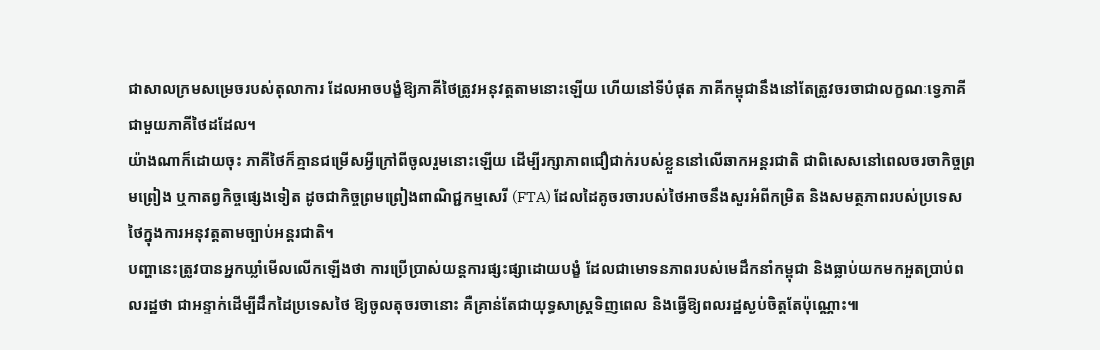ជាសាលក្រមសម្រេចរបស់តុលាការ ដែលអាចបង្ខំឱ្យភាគីថៃត្រូវអនុវត្តតាមនោះឡើយ ហើយនៅទីបំផុត ភាគីកម្ពុជានឹងនៅតែត្រូវចរចាជាលក្ខណៈទ្វេភាគីជាមួយភាគីថៃដដែល។
យ៉ាងណាក៏ដោយចុះ ភាគីថៃក៏គ្មានជម្រើសអ្វីក្រៅពីចូលរួមនោះឡើយ ដើម្បីរក្សាភាពជឿជាក់របស់ខ្លួននៅលើឆាកអន្តរជាតិ ជាពិសេសនៅពេលចរចាកិច្ចព្រមព្រៀង ឬកាតព្វកិច្ចផ្សេងទៀត ដូចជាកិច្ចព្រមព្រៀងពាណិជ្ជកម្មសេរី (FTA) ដែលដៃគូចរចារបស់ថៃអាចនឹងសួរអំពីកម្រិត និងសមត្ថភាពរបស់ប្រទេសថៃក្នុងការអនុវត្តតាមច្បាប់អន្តរជាតិ។
បញ្ហានេះត្រូវបានអ្នកឃ្លាំមើលលើកឡើងថា ការប្រើប្រាស់យន្តការផ្សះផ្សាដោយបង្ខំ ដែលជាមោទនភាពរបស់មេដឹកនាំកម្ពុជា និងធ្លាប់យកមកអួតប្រាប់ពលរដ្ឋថា ជាអន្ទាក់ដើម្បីដឹកដៃប្រទេសថៃ ឱ្យចូលតុចរចានោះ គឺគ្រាន់តែជាយុទ្ធសាស្ត្រទិញពេល និងធ្វើឱ្យពលរដ្ឋស្ងប់ចិត្តតែប៉ុណ្ណោះ៕